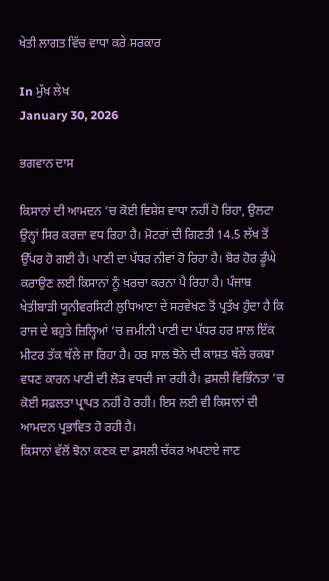ਖੇਤੀ ਲਾਗਤ ਵਿੱਚ ਵਾਧਾ ਕਰੇ ਸਰਕਾਰ

In ਮੁੱਖ ਲੇਖ
January 30, 2026

ਭਗਵਾਨ ਦਾਸ

ਕਿਸਾਨਾਂ ਦੀ ਆਮਦਨ ’ਚ ਕੋਈ ਵਿਸ਼ੇਸ਼ ਵਾਧਾ ਨਹੀਂ ਹੋ ਰਿਹਾ, ਉਲਟਾ ਉਨ੍ਹਾਂ ਸਿਰ ਕਰਜ਼ਾ ਵਧ ਰਿਹਾ ਹੈ। ਮੋਟਰਾਂ ਦੀ ਗਿਣਤੀ 14.5 ਲੱਖ ਤੋਂ ਉੱਪਰ ਹੋ ਗਈ ਹੈ। ਪਾਣੀ ਦਾ ਪੱਧਰ ਨੀਵਾਂ ਹੋ ਰਿਹਾ ਹੈ। ਬੋਰ ਹੋਰ ਡੂੰਘੇ ਕਰਾਉਣ ਲਈ ਕਿਸਾਨਾਂ ਨੂੰ ਖ਼ਰਚਾ ਕਰਨਾ ਪੈ ਰਿਹਾ ਹੈ। ਪੰਜਾਬ ਖੇਤੀਬਾੜੀ ਯੂਨੀਵਰਸਿਟੀ ਲੁਧਿਆਣਾ ਦੇ ਸਰਵੇਖਣ ਤੋਂ ਪ੍ਰਤੱਖ ਹੁੰਦਾ ਹੈ ਕਿ ਰਾਜ ਦੇ ਬਹੁਤੇ ਜ਼ਿਲ੍ਹਿਆਂ ’ਚ ਜ਼ਮੀਨੀ ਪਾਣੀ ਦਾ ਪੱਧਰ ਹਰ ਸਾਲ ਇੱਕ ਮੀਟਰ ਤੱਕ ਥੱਲੇ ਜਾ ਰਿਹਾ ਹੈ। ਹਰ ਸਾਲ ਝੋਨੇ ਦੀ ਕਾਸ਼ਤ ਥੱਲੇ ਰਕਬਾ ਵਧਣ ਕਾਰਨ ਪਾਣੀ ਦੀ ਲੋੜ ਵਧਦੀ ਜਾ ਰਹੀ ਹੈ। ਫ਼ਸਲੀ ਵਿਭਿੰਨਤਾ ’ਚ ਕੋਈ ਸਫ਼ਲਤਾ ਪ੍ਰਾਪਤ ਨਹੀਂ ਹੋ ਰਹੀ। ਇਸ ਲਈ ਵੀ ਕਿਸਾਨਾਂ ਦੀ ਆਮਦਨ ਪ੍ਰਭਾਵਿਤ ਹੋ ਰਹੀ ਹੈ।
ਕਿਸਾਨਾਂ ਵੱਲੋਂ ਝੋਨਾ ਕਣਕ ਦਾ ਫ਼ਸਲੀ ਚੱਕਰ ਅਪਣਾਏ ਜਾਣ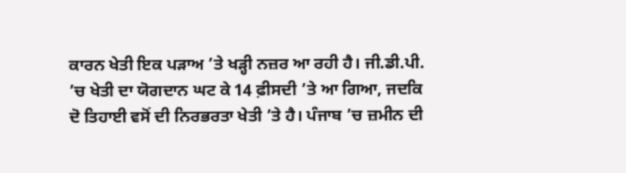ਕਾਰਨ ਖੇਤੀ ਇਕ ਪੜਾਅ ’ਤੇ ਖੜ੍ਹੀ ਨਜ਼ਰ ਆ ਰਹੀ ਹੈ। ਜੀ.ਡੀ.ਪੀ. ’ਚ ਖੇਤੀ ਦਾ ਯੋਗਦਾਨ ਘਟ ਕੇ 14 ਫ਼ੀਸਦੀ ’ਤੇ ਆ ਗਿਆ, ਜਦਕਿ ਦੋ ਤਿਹਾਈ ਵਸੋਂ ਦੀ ਨਿਰਭਰਤਾ ਖੇਤੀ ’ਤੇ ਹੈ। ਪੰਜਾਬ ’ਚ ਜ਼ਮੀਨ ਦੀ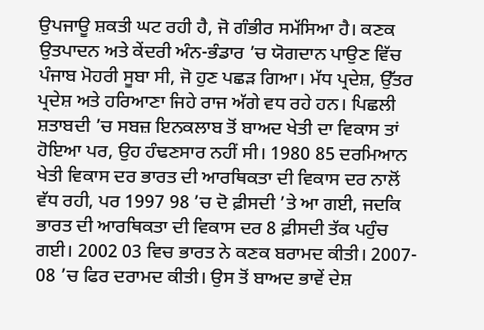ਉਪਜਾਊ ਸ਼ਕਤੀ ਘਟ ਰਹੀ ਹੈ, ਜੋ ਗੰਭੀਰ ਸਮੱਸਿਆ ਹੈ। ਕਣਕ ਉਤਪਾਦਨ ਅਤੇ ਕੇਂਦਰੀ ਅੰਨ-ਭੰਡਾਰ ’ਚ ਯੋਗਦਾਨ ਪਾਉਣ ਵਿੱਚ ਪੰਜਾਬ ਮੋਹਰੀ ਸੂਬਾ ਸੀ, ਜੋ ਹੁਣ ਪਛੜ ਗਿਆ। ਮੱਧ ਪ੍ਰਦੇਸ਼, ਉੱਤਰ ਪ੍ਰਦੇਸ਼ ਅਤੇ ਹਰਿਆਣਾ ਜਿਹੇ ਰਾਜ ਅੱਗੇ ਵਧ ਰਹੇ ਹਨ। ਪਿਛਲੀ ਸ਼ਤਾਬਦੀ ’ਚ ਸਬਜ਼ ਇਨਕਲਾਬ ਤੋਂ ਬਾਅਦ ਖੇਤੀ ਦਾ ਵਿਕਾਸ ਤਾਂ ਹੋਇਆ ਪਰ, ਉਹ ਹੰਢਣਸਾਰ ਨਹੀਂ ਸੀ। 1980 85 ਦਰਮਿਆਨ ਖੇਤੀ ਵਿਕਾਸ ਦਰ ਭਾਰਤ ਦੀ ਆਰਥਿਕਤਾ ਦੀ ਵਿਕਾਸ ਦਰ ਨਾਲੋਂ ਵੱਧ ਰਹੀ, ਪਰ 1997 98 ’ਚ ਦੋ ਫ਼ੀਸਦੀ ’ਤੇ ਆ ਗਈ, ਜਦਕਿ ਭਾਰਤ ਦੀ ਆਰਥਿਕਤਾ ਦੀ ਵਿਕਾਸ ਦਰ 8 ਫ਼ੀਸਦੀ ਤੱਕ ਪਹੁੰਚ ਗਈ। 2002 03 ਵਿਚ ਭਾਰਤ ਨੇ ਕਣਕ ਬਰਾਮਦ ਕੀਤੀ। 2007- 08 ’ਚ ਫਿਰ ਦਰਾਮਦ ਕੀਤੀ। ਉਸ ਤੋਂ ਬਾਅਦ ਭਾਵੇਂ ਦੇਸ਼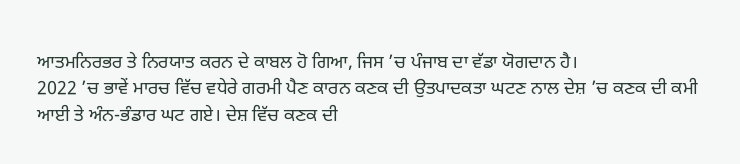ਆਤਮਨਿਰਭਰ ਤੇ ਨਿਰਯਾਤ ਕਰਨ ਦੇ ਕਾਬਲ ਹੋ ਗਿਆ, ਜਿਸ ’ਚ ਪੰਜਾਬ ਦਾ ਵੱਡਾ ਯੋਗਦਾਨ ਹੈ।
2022 ’ਚ ਭਾਵੇਂ ਮਾਰਚ ਵਿੱਚ ਵਧੇਰੇ ਗਰਮੀ ਪੈਣ ਕਾਰਨ ਕਣਕ ਦੀ ਉਤਪਾਦਕਤਾ ਘਟਣ ਨਾਲ ਦੇਸ਼ ’ਚ ਕਣਕ ਦੀ ਕਮੀ ਆਈ ਤੇ ਅੰਨ-ਭੰਡਾਰ ਘਟ ਗਏ। ਦੇਸ਼ ਵਿੱਚ ਕਣਕ ਦੀ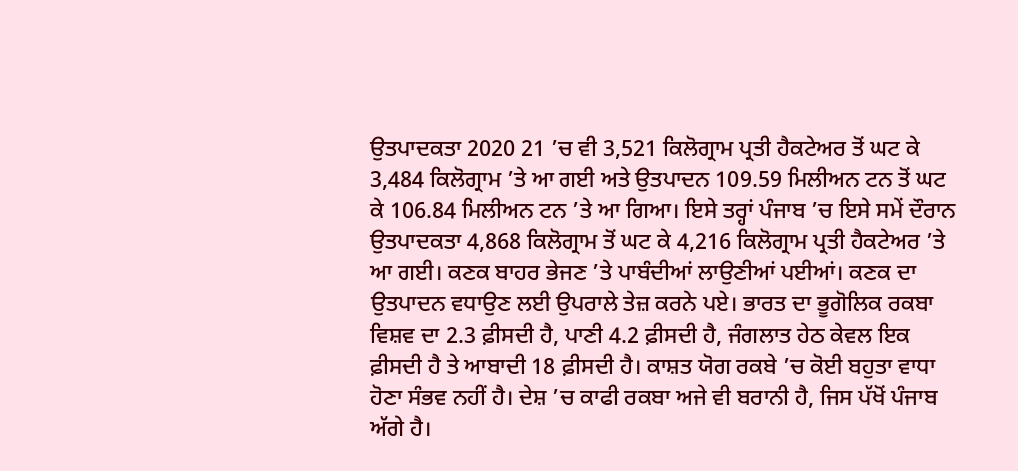ਉਤਪਾਦਕਤਾ 2020 21 ’ਚ ਵੀ 3,521 ਕਿਲੋਗ੍ਰਾਮ ਪ੍ਰਤੀ ਹੈਕਟੇਅਰ ਤੋਂ ਘਟ ਕੇ 3,484 ਕਿਲੋਗ੍ਰਾਮ ’ਤੇ ਆ ਗਈ ਅਤੇ ਉਤਪਾਦਨ 109.59 ਮਿਲੀਅਨ ਟਨ ਤੋਂ ਘਟ ਕੇ 106.84 ਮਿਲੀਅਨ ਟਨ ’ਤੇ ਆ ਗਿਆ। ਇਸੇ ਤਰ੍ਹਾਂ ਪੰਜਾਬ ’ਚ ਇਸੇ ਸਮੇਂ ਦੌਰਾਨ ਉਤਪਾਦਕਤਾ 4,868 ਕਿਲੋਗ੍ਰਾਮ ਤੋਂ ਘਟ ਕੇ 4,216 ਕਿਲੋਗ੍ਰਾਮ ਪ੍ਰਤੀ ਹੈਕਟੇਅਰ ’ਤੇ ਆ ਗਈ। ਕਣਕ ਬਾਹਰ ਭੇਜਣ ’ਤੇ ਪਾਬੰਦੀਆਂ ਲਾਉਣੀਆਂ ਪਈਆਂ। ਕਣਕ ਦਾ ਉਤਪਾਦਨ ਵਧਾਉਣ ਲਈ ਉਪਰਾਲੇ ਤੇਜ਼ ਕਰਨੇ ਪਏ। ਭਾਰਤ ਦਾ ਭੂਗੋਲਿਕ ਰਕਬਾ ਵਿਸ਼ਵ ਦਾ 2.3 ਫ਼ੀਸਦੀ ਹੈ, ਪਾਣੀ 4.2 ਫ਼ੀਸਦੀ ਹੈ, ਜੰਗਲਾਤ ਹੇਠ ਕੇਵਲ ਇਕ ਫ਼ੀਸਦੀ ਹੈ ਤੇ ਆਬਾਦੀ 18 ਫ਼ੀਸਦੀ ਹੈ। ਕਾਸ਼ਤ ਯੋਗ ਰਕਬੇ ’ਚ ਕੋਈ ਬਹੁਤਾ ਵਾਧਾ ਹੋਣਾ ਸੰਭਵ ਨਹੀਂ ਹੈ। ਦੇਸ਼ ’ਚ ਕਾਫੀ ਰਕਬਾ ਅਜੇ ਵੀ ਬਰਾਨੀ ਹੈ, ਜਿਸ ਪੱਖੋਂ ਪੰਜਾਬ ਅੱਗੇ ਹੈ।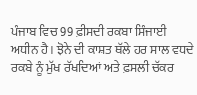ਪੰਜਾਬ ਵਿਚ 99 ਫ਼ੀਸਦੀ ਰਕਬਾ ਸਿੰਜਾਈ ਅਧੀਨ ਹੈ। ਝੋਨੇ ਦੀ ਕਾਸ਼ਤ ਥੱਲੇ ਹਰ ਸਾਲ ਵਧਦੇ ਰਕਬੇ ਨੂੰ ਮੁੱਖ ਰੱਖਦਿਆਂ ਅਤੇ ਫ਼ਸਲੀ ਚੱਕਰ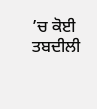’ਚ ਕੋਈ ਤਬਦੀਲੀ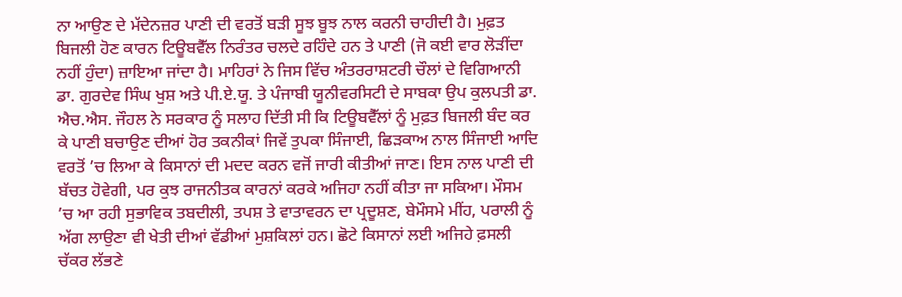ਨਾ ਆਉਣ ਦੇ ਮੱਦੇਨਜ਼ਰ ਪਾਣੀ ਦੀ ਵਰਤੋਂ ਬੜੀ ਸੂਝ ਬੂਝ ਨਾਲ ਕਰਨੀ ਚਾਹੀਦੀ ਹੈ। ਮੁਫ਼ਤ ਬਿਜਲੀ ਹੋਣ ਕਾਰਨ ਟਿਊਬਵੈੱਲ ਨਿਰੰਤਰ ਚਲਦੇ ਰਹਿੰਦੇ ਹਨ ਤੇ ਪਾਣੀ (ਜੋ ਕਈ ਵਾਰ ਲੋੜੀਂਦਾ ਨਹੀਂ ਹੁੰਦਾ) ਜ਼ਾਇਆ ਜਾਂਦਾ ਹੈ। ਮਾਹਿਰਾਂ ਨੇ ਜਿਸ ਵਿੱਚ ਅੰਤਰਰਾਸ਼ਟਰੀ ਚੌਲਾਂ ਦੇ ਵਿਗਿਆਨੀ ਡਾ. ਗੁਰਦੇਵ ਸਿੰਘ ਖੁਸ਼ ਅਤੇ ਪੀ.ਏ.ਯੂ. ਤੇ ਪੰਜਾਬੀ ਯੂਨੀਵਰਸਿਟੀ ਦੇ ਸਾਬਕਾ ਉਪ ਕੁਲਪਤੀ ਡਾ. ਐਚ.ਐਸ. ਜੌਹਲ ਨੇ ਸਰਕਾਰ ਨੂੰ ਸਲਾਹ ਦਿੱਤੀ ਸੀ ਕਿ ਟਿਊਬਵੈੱਲਾਂ ਨੂੰ ਮੁਫ਼ਤ ਬਿਜਲੀ ਬੰਦ ਕਰ ਕੇ ਪਾਣੀ ਬਚਾਉਣ ਦੀਆਂ ਹੋਰ ਤਕਨੀਕਾਂ ਜਿਵੇਂ ਤੁਪਕਾ ਸਿੰਜਾਈ, ਛਿੜਕਾਅ ਨਾਲ ਸਿੰਜਾਈ ਆਦਿ ਵਰਤੋਂ ’ਚ ਲਿਆ ਕੇ ਕਿਸਾਨਾਂ ਦੀ ਮਦਦ ਕਰਨ ਵਜੋਂ ਜਾਰੀ ਕੀਤੀਆਂ ਜਾਣ। ਇਸ ਨਾਲ ਪਾਣੀ ਦੀ ਬੱਚਤ ਹੋਵੇਗੀ, ਪਰ ਕੁਝ ਰਾਜਨੀਤਕ ਕਾਰਨਾਂ ਕਰਕੇ ਅਜਿਹਾ ਨਹੀਂ ਕੀਤਾ ਜਾ ਸਕਿਆ। ਮੌਸਮ ’ਚ ਆ ਰਹੀ ਸੁਭਾਵਿਕ ਤਬਦੀਲੀ, ਤਪਸ਼ ਤੇ ਵਾਤਾਵਰਨ ਦਾ ਪ੍ਰਦੂਸ਼ਣ, ਬੇਮੌਸਮੇ ਮੀਂਹ, ਪਰਾਲੀ ਨੂੰ ਅੱਗ ਲਾਉਣਾ ਵੀ ਖੇਤੀ ਦੀਆਂ ਵੱਡੀਆਂ ਮੁਸ਼ਕਿਲਾਂ ਹਨ। ਛੋਟੇ ਕਿਸਾਨਾਂ ਲਈ ਅਜਿਹੇ ਫ਼ਸਲੀ ਚੱਕਰ ਲੱਭਣੇ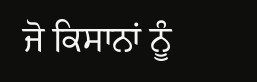ਜੋ ਕਿਸਾਨਾਂ ਨੂੰ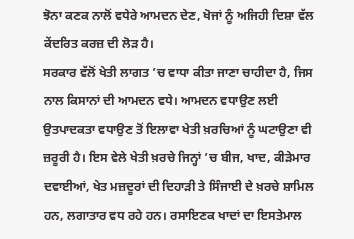ਝੋਨਾ ਕਣਕ ਨਾਲੋਂ ਵਧੇਰੇ ਆਮਦਨ ਦੇਣ, ਖੋਜਾਂ ਨੂੰ ਅਜਿਹੀ ਦਿਸ਼ਾ ਵੱਲ ਕੇਂਦਰਿਤ ਕਰਜ਼ ਦੀ ਲੋੜ ਹੈ।
ਸਰਕਾਰ ਵੱਲੋਂ ਖੇਤੀ ਲਾਗਤ ’ਚ ਵਾਧਾ ਕੀਤਾ ਜਾਣਾ ਚਾਹੀਦਾ ਹੈ, ਜਿਸ ਨਾਲ ਕਿਸਾਨਾਂ ਦੀ ਆਮਦਨ ਵਧੇ। ਆਮਦਨ ਵਧਾਉਣ ਲਈ ਉਤਪਾਦਕਤਾ ਵਧਾਉਣ ਤੋਂ ਇਲਾਵਾ ਖੇਤੀ ਖ਼ਰਚਿਆਂ ਨੂੰ ਘਟਾਉਣਾ ਵੀ ਜ਼ਰੂਰੀ ਹੈ। ਇਸ ਵੇਲੇ ਖੇਤੀ ਖ਼ਰਚੇ ਜਿਨ੍ਹਾਂ ’ਚ ਬੀਜ, ਖਾਦ, ਕੀੜੇਮਾਰ ਦਵਾਈਆਂ, ਖੇਤ ਮਜ਼ਦੂਰਾਂ ਦੀ ਦਿਹਾੜੀ ਤੇ ਸਿੰਜਾਈ ਦੇ ਖ਼ਰਚੇ ਸ਼ਾਮਿਲ ਹਨ, ਲਗਾਤਾਰ ਵਧ ਰਹੇ ਹਨ। ਰਸਾਇਣਕ ਖਾਦਾਂ ਦਾ ਇਸਤੇਮਾਲ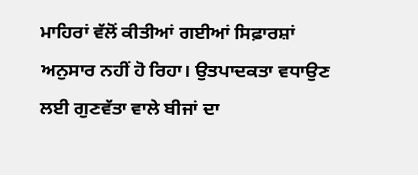ਮਾਹਿਰਾਂ ਵੱਲੋਂ ਕੀਤੀਆਂ ਗਈਆਂ ਸਿਫ਼ਾਰਸ਼ਾਂ ਅਨੁਸਾਰ ਨਹੀਂ ਹੋ ਰਿਹਾ। ਉਤਪਾਦਕਤਾ ਵਧਾਉਣ ਲਈ ਗੁਣਵੱਤਾ ਵਾਲੇ ਬੀਜਾਂ ਦਾ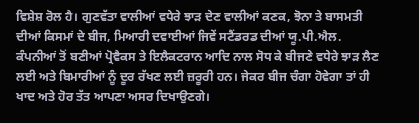ਵਿਸ਼ੇਸ਼ ਰੋਲ ਹੈ। ਗੁਣਵੱਤਾ ਵਾਲੀਆਂ ਵਧੇਰੇ ਝਾੜ ਦੇਣ ਵਾਲੀਆਂ ਕਣਕ, ਝੋਨਾ ਤੇ ਬਾਸਮਤੀ ਦੀਆਂ ਕਿਸਮਾਂ ਦੇ ਬੀਜ, ਮਿਆਰੀ ਦਵਾਈਆਂ ਜਿਵੇਂ ਸਟੈਂਡਰਡ ਦੀਆਂ ਯੂ.ਪੀ.ਐਲ. ਕੰਪਨੀਆਂ ਤੋਂ ਬਣੀਆਂ ਪ੍ਰੋਵੈਕਸ ਤੇ ਇਲੈਕਟਰਾਨ ਆਦਿ ਨਾਲ ਸੋਧ ਕੇ ਬੀਜਣੇ ਵਧੇਰੇ ਝਾੜ ਲੈਣ ਲਈ ਅਤੇ ਬਿਮਾਰੀਆਂ ਨੂੰ ਦੂਰ ਰੱਖਣ ਲਈ ਜ਼ਰੂਰੀ ਹਨ। ਜੇਕਰ ਬੀਜ ਚੰਗਾ ਹੋਵੇਗਾ ਤਾਂ ਹੀ ਖਾਦ ਅਤੇ ਹੋਰ ਤੱਤ ਆਪਣਾ ਅਸਰ ਦਿਖਾਉਣਗੇ।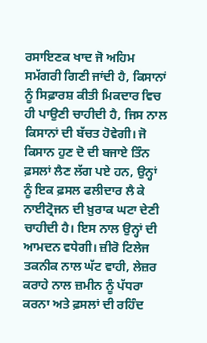ਰਸਾਇਣਕ ਖਾਦ ਜੋ ਅਹਿਮ ਸਮੱਗਰੀ ਗਿਣੀ ਜਾਂਦੀ ਹੈ, ਕਿਸਾਨਾਂ ਨੂੰ ਸਿਫ਼ਾਰਸ਼ ਕੀਤੀ ਮਿਕਦਾਰ ਵਿਚ ਹੀ ਪਾਉਣੀ ਚਾਹੀਦੀ ਹੈ, ਜਿਸ ਨਾਲ ਕਿਸਾਨਾਂ ਦੀ ਬੱਚਤ ਹੋਵੇਗੀ। ਜੋ ਕਿਸਾਨ ਹੁਣ ਦੋ ਦੀ ਬਜਾਏ ਤਿੰਨ ਫ਼ਸਲਾਂ ਲੈਣ ਲੱਗ ਪਏ ਹਨ, ਉਨ੍ਹਾਂ ਨੂੰ ਇਕ ਫ਼ਸਲ ਫਲੀਦਾਰ ਲੈ ਕੇ ਨਾਈਟ੍ਰੋਜਨ ਦੀ ਖ਼ੁਰਾਕ ਘਟਾ ਦੇਣੀ ਚਾਹੀਦੀ ਹੈ। ਇਸ ਨਾਲ ਉਨ੍ਹਾਂ ਦੀ ਆਮਦਨ ਵਧੇਗੀ। ਜ਼ੀਰੋ ਟਿਲੇਜ ਤਕਨੀਕ ਨਾਲ ਘੱਟ ਵਾਹੀ, ਲੇਜ਼ਰ ਕਰਾਹੇ ਨਾਲ ਜ਼ਮੀਨ ਨੂੰ ਪੱਧਰਾ ਕਰਨਾ ਅਤੇ ਫ਼ਸਲਾਂ ਦੀ ਰਹਿੰਦ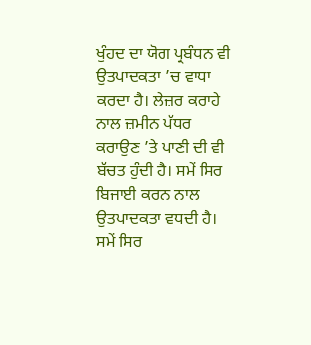ਖੁੰਹਦ ਦਾ ਯੋਗ ਪ੍ਰਬੰਧਨ ਵੀ ਉਤਪਾਦਕਤਾ ’ਚ ਵਾਧਾ ਕਰਦਾ ਹੈ। ਲੇਜ਼ਰ ਕਰਾਹੇ ਨਾਲ ਜ਼ਮੀਨ ਪੱਧਰ ਕਰਾਉਣ ’ਤੇ ਪਾਣੀ ਦੀ ਵੀ ਬੱਚਤ ਹੁੰਦੀ ਹੈ। ਸਮੇਂ ਸਿਰ ਬਿਜਾਈ ਕਰਨ ਨਾਲ ਉਤਪਾਦਕਤਾ ਵਧਦੀ ਹੈ। ਸਮੇਂ ਸਿਰ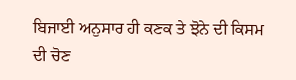ਬਿਜਾਈ ਅਨੁਸਾਰ ਹੀ ਕਣਕ ਤੇ ਝੋਨੇ ਦੀ ਕਿਸਮ ਦੀ ਚੋਣ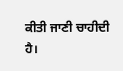ਕੀਤੀ ਜਾਣੀ ਚਾਹੀਦੀ ਹੈ।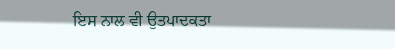ਇਸ ਨਾਲ ਵੀ ਉਤਪਾਦਕਤਾ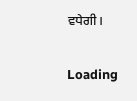ਵਧੇਗੀ।

Loading